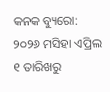କନକ ବ୍ୟୁରୋ: ୨୦୨୬ ମସିହା ଏପ୍ରିଲ ୧ ତାରିଖରୁ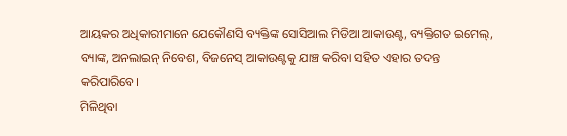ଆୟକର ଅଧିକାରୀମାନେ ଯେକୌଣସି ବ୍ୟକ୍ତିଙ୍କ ସୋସିଆଲ ମିଡିଆ ଆକାଉଣ୍ଟ, ବ୍ୟକ୍ତିଗତ ଇମେଲ୍, ବ୍ୟାଙ୍କ, ଅନଲାଇନ୍ ନିବେଶ, ବିଜନେସ୍ ଆକାଉଣ୍ଟକୁ ଯାଞ୍ଚ କରିବା ସହିତ ଏହାର ତଦନ୍ତ କରିପାରିବେ।
ମିଳିଥିବା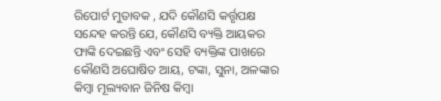ରିପୋର୍ଟ ମୁତାବକ , ଯଦି କୌଣସି କର୍ତ୍ତୃପକ୍ଷ ସନ୍ଦେହ କରନ୍ତି ଯେ, କୌଣସି ବ୍ୟକ୍ତି ଆୟକର ଫାଙ୍କି ଦେଇଛନ୍ତି ଏବଂ ସେହି ବ୍ୟକ୍ତିଙ୍କ ପାଖରେ କୌଣସି ଅଘୋଷିତ ଆୟ, ଟଙ୍କା, ସୁନା, ଅଳଙ୍କାର କିମ୍ବା ମୂଲ୍ୟବାନ ଜିନିଷ କିମ୍ବା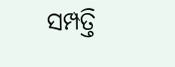ସମ୍ପତ୍ତି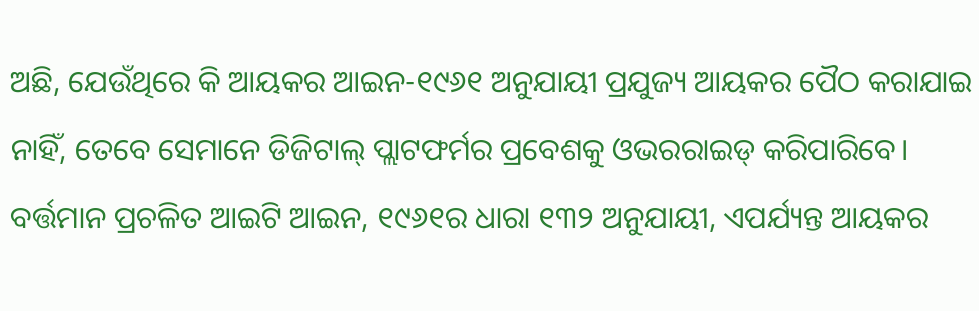ଅଛି, ଯେଉଁଥିରେ କି ଆୟକର ଆଇନ-୧୯୬୧ ଅନୁଯାୟୀ ପ୍ରଯୁଜ୍ୟ ଆୟକର ପୈଠ କରାଯାଇ ନାହିଁ, ତେବେ ସେମାନେ ଡିଜିଟାଲ୍ ପ୍ଲାଟଫର୍ମର ପ୍ରବେଶକୁ ଓଭରରାଇଡ୍ କରିପାରିବେ।
ବର୍ତ୍ତମାନ ପ୍ରଚଳିତ ଆଇଟି ଆଇନ, ୧୯୬୧ର ଧାରା ୧୩୨ ଅନୁଯାୟୀ, ଏପର୍ଯ୍ୟନ୍ତ ଆୟକର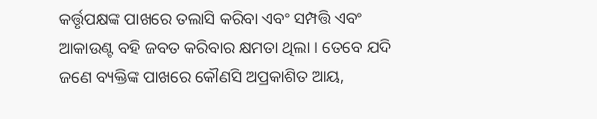କର୍ତ୍ତୃପକ୍ଷଙ୍କ ପାଖରେ ତଲାସି କରିବା ଏବଂ ସମ୍ପତ୍ତି ଏବଂ ଆକାଉଣ୍ଟ ବହି ଜବତ କରିବାର କ୍ଷମତା ଥିଲା । ତେବେ ଯଦି ଜଣେ ବ୍ୟକ୍ତିଙ୍କ ପାଖରେ କୌଣସି ଅପ୍ରକାଶିତ ଆୟ,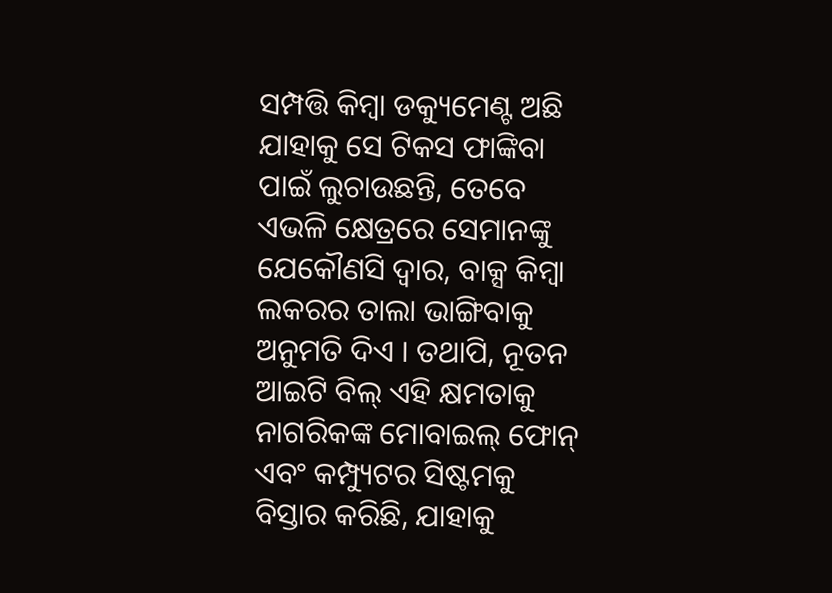ସମ୍ପତ୍ତି କିମ୍ବା ଡକ୍ୟୁମେଣ୍ଟ ଅଛି ଯାହାକୁ ସେ ଟିକସ ଫାଙ୍କିବା ପାଇଁ ଲୁଚାଉଛନ୍ତି, ତେବେ ଏଭଳି କ୍ଷେତ୍ରରେ ସେମାନଙ୍କୁ ଯେକୌଣସି ଦ୍ୱାର, ବାକ୍ସ କିମ୍ବା ଲକରର ତାଲା ଭାଙ୍ଗିବାକୁ ଅନୁମତି ଦିଏ । ତଥାପି, ନୂତନ ଆଇଟି ବିଲ୍ ଏହି କ୍ଷମତାକୁ ନାଗରିକଙ୍କ ମୋବାଇଲ୍ ଫୋନ୍ ଏବଂ କମ୍ପ୍ୟୁଟର ସିଷ୍ଟମକୁ ବିସ୍ତାର କରିଛି, ଯାହାକୁ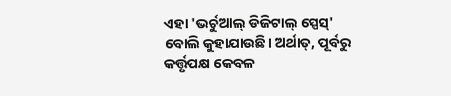ଏହା 'ଭର୍ଚୁଆଲ୍ ଡିଜିଟାଲ୍ ସ୍ପେସ୍' ବୋଲି କୁହାଯାଉଛି। ଅର୍ଥାତ୍, ପୂର୍ବରୁ କର୍ତ୍ତୃପକ୍ଷ କେବଳ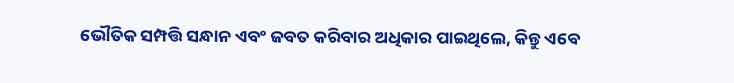ଭୌତିକ ସମ୍ପତ୍ତି ସନ୍ଧାନ ଏବଂ ଜବତ କରିବାର ଅଧିକାର ପାଇଥିଲେ, କିନ୍ତୁ ଏବେ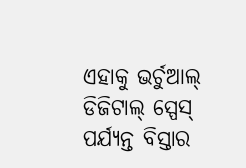ଏହାକୁ ଭର୍ଚୁଆଲ୍ ଡିଜିଟାଲ୍ ସ୍ପେସ୍ ପର୍ଯ୍ୟନ୍ତ ବିସ୍ତାର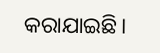କରାଯାଇଛି।